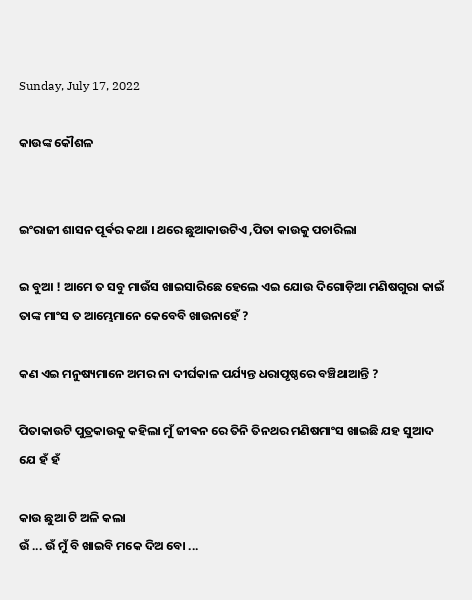Sunday, July 17, 2022

କାଉଙ୍କ କୌଶଳ


ଇଂରାଜୀ ଶାସନ ପୂର୍ଵର କଥା । ଥରେ ଛୁଆକାଉଟିଏ ,ପିତା କାଉକୁ ପଚାରିଲା

ଇ ବୁଆ ! ଆମେ ତ ସବୁ ମାଉଁସ ଖାଇସାରିଛେ ହେଲେ ଏଇ ଯୋଉ ଦିଗୋଡ଼ିଆ ମଣିଷଗୁରା କାଇଁ ତାଙ୍କ ମାଂସ ତ ଆମ୍ଭେମାନେ କେବେବି ଖାଉନାହେଁ ?

କଣ ଏଇ ମନୁଷ୍ୟମାନେ ଅମର ନା ଦୀର୍ଘକାଳ ପର୍ଯ୍ୟନ୍ତ ଧରାପୃଷ୍ଠରେ ବଞ୍ଚିଥାଆନ୍ତି ?

ପିତାକାଉଟି ପୁତ୍ରକାଉକୁ କହିଲା ମୁଁ ଜୀଵନ ରେ ତିନି ତିନଥର ମଣିଷମାଂସ ଖାଇଛି ଯହ ସୁଆଦ ଯେ ହଁ ହଁ

କାଉ ଛୁଆ ଟି ଅଳି କଲା
ଉଁ ... ଉଁ ମୁଁ ବି ଖାଇବି ମକେ ଦିଅ ବୋ ...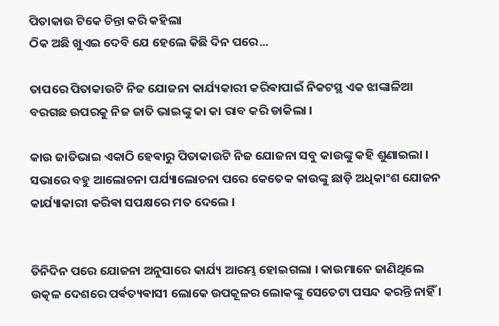ପିତାକାଉ ଟିକେ ଚିନ୍ତା କରି କହିଲା
ଠିକ ଅଛି ଖୁଏଇ ଦେବି ଯେ ହେଲେ କିଛି ଦିନ ପରେ...

ତାପରେ ପିତାକାଉଟି ନିଜ ଯୋଜନା କାର୍ଯ୍ୟକାରୀ କରିଵାପାଇଁ ନିକଟସ୍ଥ ଏକ ଝାଙ୍କାଳିଆ ବରଗଛ ଉପରକୁ ନିଜ ଜାତି ଭାଇଙ୍କୁ କା କା ରାବ କରି ଡାକିଲା ।

କାଉ ଜାତିଭାଇ ଏକାଠି ହେଵାରୁ ପିତାକାଉଟି ନିଜ ଯୋଜନା ସବୁ କାଉଙ୍କୁ କହି ଶୁଣାଇଲା । ସଭାରେ ବହୁ ଆଲୋଚନା ପର୍ଯ୍ୟାଲୋଚନା ପରେ କେତେକ କାଉଙ୍କୁ ଛାଡ଼ି ଅଧିକାଂଶ ଯୋଜନ କାର୍ଯ୍ୟାକାରୀ କରିଵା ସପକ୍ଷରେ ମତ ଦେଲେ ।


ତିନିଦିନ ପରେ ଯୋଜନା ଅନୁସାରେ କାର୍ଯ୍ୟ ଆରମ୍ଭ ହୋଇଗଲା । କାଉମାନେ ଜାଣିଥିଲେ ଉତ୍କଳ ଦେଶରେ ପର୍ଵତ୍ୟଵାସୀ ଲୋକେ ଉପକୂଳର ଲୋକଙ୍କୁ ସେତେଟା ପସନ୍ଦ କରନ୍ତି ନାହିଁ ।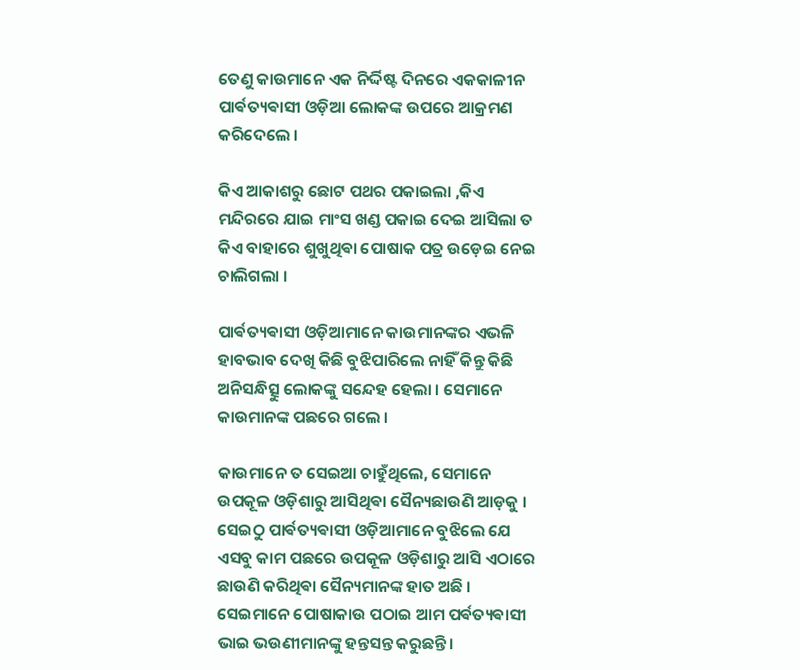ତେଣୁ କାଉମାନେ ଏକ ନିର୍ଦ୍ଦିଷ୍ଟ ଦିନରେ ଏକକାଳୀନ ପାର୍ଵତ୍ୟଵାସୀ ଓଡ଼ିଆ ଲୋକଙ୍କ ଉପରେ ଆକ୍ରମଣ କରିଦେଲେ ।

କିଏ ଆକାଶରୁ ଛୋଟ ପଥର ପକାଇଲା ,କିଏ ମନ୍ଦିରରେ ଯାଇ ମାଂସ ଖଣ୍ଡ ପକାଇ ଦେଇ ଆସିଲା ତ କିଏ ବାହାରେ ଶୁଖୁଥିଵା ପୋଷାକ ପତ୍ର ଉଡ଼େଇ ନେଇ ଚାଲିଗଲା ।

ପାର୍ଵତ୍ୟଵାସୀ ଓଡ଼ିଆମାନେ କାଉମାନଙ୍କର ଏଭଳି ହାବଭାବ ଦେଖି କିଛି ବୁଝିପାରିଲେ ନାହିଁ କିନ୍ତୁ କିଛି ଅନିସନ୍ଧିତ୍ସୁ ଲୋକଙ୍କୁ ସନ୍ଦେହ ହେଲା । ସେମାନେ କାଉମାନଙ୍କ ପଛରେ ଗଲେ ।

କାଉମାନେ ତ ସେଇଆ ଚାହୁଁଥିଲେ, ସେମାନେ ଉପକୂଳ ଓଡ଼ିଶାରୁ ଆସିଥିଵା ସୈନ୍ୟଛାଉଣି ଆଡ଼କୁ । ସେଇଠୁ ପାର୍ଵତ୍ୟଵାସୀ ଓଡ଼ିଆମାନେ ବୁଝିଲେ ଯେ ଏସବୁ କାମ ପଛରେ ଉପକୂଳ ଓଡ଼ିଶାରୁ ଆସି ଏଠାରେ ଛାଉଣି କରିଥିଵା ସୈନ୍ୟମାନଙ୍କ ହାତ ଅଛି । ସେଇମାନେ ପୋଷାକାଉ ପଠାଇ ଆମ ପର୍ଵତ୍ୟଵାସୀ ଭାଇ ଭଉଣୀମାନଙ୍କୁ ହନ୍ତସନ୍ତ କରୁଛନ୍ତି।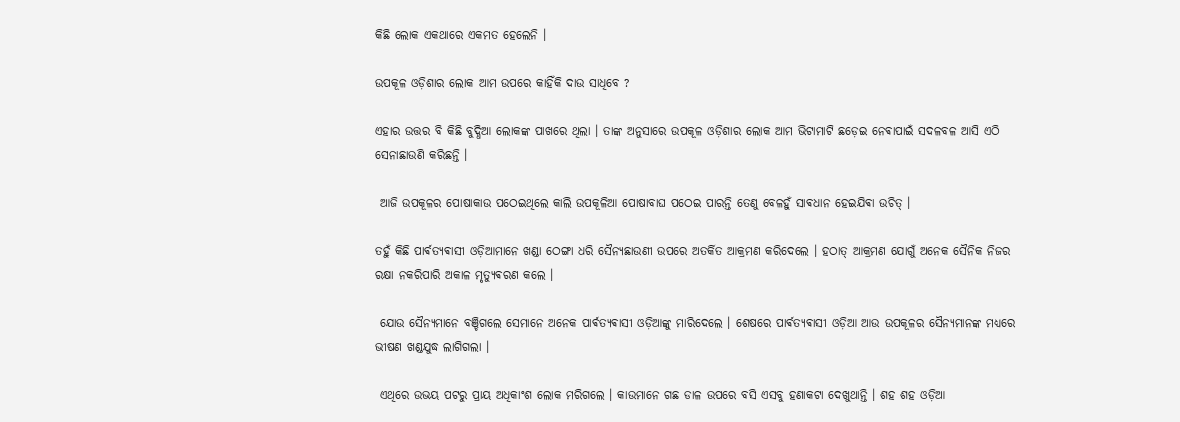କିଛି ଲୋକ ଏକଥାରେ ଏକମତ ହେଲେନି ।

ଉପକୂଳ ଓଡ଼ିଶାର ଲୋକ ଆମ ଉପରେ କାହିଁକି ଦାଉ ସାଧିବେ ?

ଏହାର ଉତ୍ତର ବି କିଛି ବୁଦ୍ଧିଆ ଲୋକଙ୍କ ପାଖରେ ଥିଲା । ତାଙ୍କ ଅନୁସାରେ ଉପକୂଳ ଓଡ଼ିଶାର ଲୋକ ଆମ ଭିଟାମାଟି ଛଡ଼େଇ ନେଵାପାଇଁ ସଦଳବଳ ଆସି ଏଠି ସେନାଛାଉଣି କରିଛନ୍ତି ।

 ଆଜି ଉପକୂଳର ପୋଷାକାଉ ପଠେଇଥିଲେ କାଲି ଉପକୂଳିଆ ପୋଷାବାଘ ପଠେଇ ପାରନ୍ତି ତେଣୁ ବେଳହୁଁ ସାଵଧାନ ହେଇଯିଵା ଉଚିତ୍ ।

ତହୁଁ କିଛି ପାର୍ଵତ୍ଯଵାସୀ ଓଡ଼ିଆମାନେ ଖଣ୍ଡା ଠେଙ୍ଗା ଧରି ସୈନ୍ୟଛାଉଣୀ ଉପରେ ଅତର୍କିତ ଆକ୍ରମଣ କରିଦେଲେ । ହଠାତ୍ ଆକ୍ରମଣ ଯୋଗୁଁ ଅନେକ ସୈନିକ ନିଜର ରକ୍ଷା ନକରିପାରି ଅକାଳ ମୃତ୍ୟୁଵରଣ କଲେ ।

 ଯୋଉ ସୈନ୍ୟମାନେ ବଞ୍ଚିଗଲେ ସେମାନେ ଅନେକ ପାର୍ଵତ୍ୟଵାସୀ ଓଡ଼ିଆଙ୍କୁ ମାରିଦେଲେ । ଶେଷରେ ପାର୍ଵତ୍ୟଵାସୀ ଓଡ଼ିଆ ଆଉ ଉପକୂଳର ସୈନ୍ୟମାନଙ୍କ ମଧ୍ୟରେ ଭୀଷଣ ଖଣ୍ଡଯୁଦ୍ଧ ଲାଗିଗଲା ।

 ଏଥିରେ ଉଭୟ ପଟରୁ ପ୍ରାୟ ଅଧିକାଂଶ ଲୋକ ମରିଗଲେ । କାଉମାନେ ଗଛ ଡାଳ ଉପରେ ବସି ଏସବୁ ହଣାକଟା ଦେଖୁଥାନ୍ତି । ଶହ ଶହ ଓଡ଼ିଆ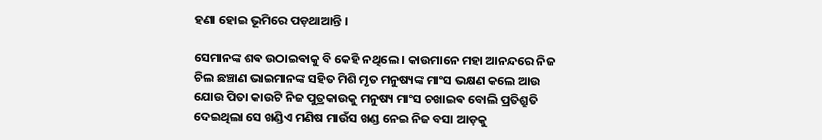ହଣା ହୋଇ ଭୂମିରେ ପଡ଼ଥାଆନ୍ତି ।

ସେମାନଙ୍କ ଶଵ ଉଠାଇଵାକୁ ବି କେହି ନଥିଲେ । କାଉମାନେ ମହା ଆନନ୍ଦରେ ନିଜ ଚିଲ ଛଞ୍ଚାଣ ଭାଇମାନଙ୍କ ସହିତ ମିଶି ମୃତ ମନୁଷ୍ୟଙ୍କ ମାଂସ ଭକ୍ଷଣ କଲେ ଆଉ ଯୋଉ ପିତା କାଉଟି ନିଜ ପୁତ୍ରକାଉକୁ ମନୁଷ୍ୟ ମାଂସ ଚଖାଇଵ ବୋଲି ପ୍ରତିଶ୍ରୁତି ଦେଇଥିଲା ସେ ଖଣ୍ଡିଏ ମଣିଷ ମାଉଁସ ଖଣ୍ଡ ନେଇ ନିଜ ବସା ଆଡ଼କୁ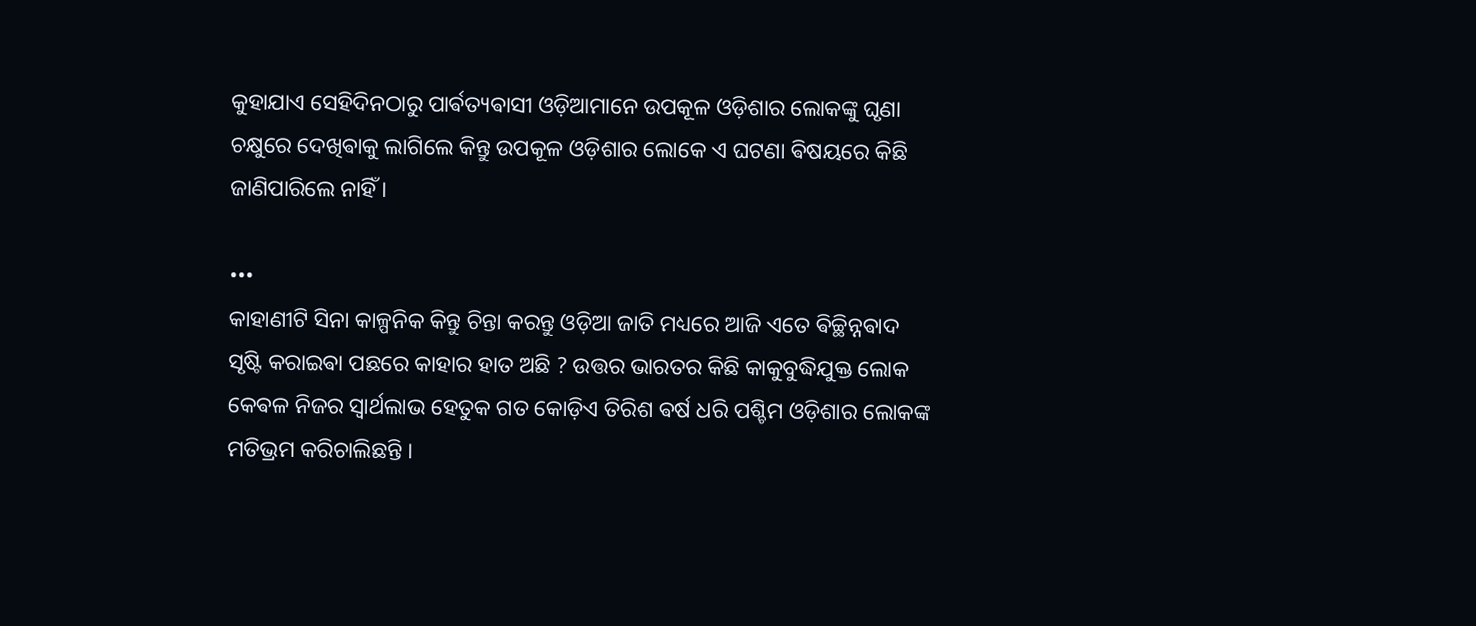କୁହାଯାଏ ସେହିଦିନଠାରୁ ପାର୍ଵତ୍ୟଵାସୀ ଓଡ଼ିଆମାନେ ଉପକୂଳ ଓଡ଼ିଶାର ଲୋକଙ୍କୁ ଘୃଣା ଚକ୍ଷୁରେ ଦେଖିଵାକୁ ଲାଗିଲେ କିନ୍ତୁ ଉପକୂଳ ଓଡ଼ିଶାର ଲୋକେ ଏ ଘଟଣା ଵିଷୟରେ କିଛି ଜାଣିପାରିଲେ ନାହିଁ ।

•••
କାହାଣୀଟି ସିନା କାଳ୍ପନିକ କିନ୍ତୁ ଚିନ୍ତା କରନ୍ତୁ ଓଡ଼ିଆ ଜାତି ମଧ୍ୟରେ ଆଜି ଏତେ ଵିଚ୍ଛିନ୍ନଵାଦ ସୃଷ୍ଟି କରାଇଵା ପଛରେ କାହାର ହାତ ଅଛି ? ଉତ୍ତର ଭାରତର କିଛି କାକୁବୁଦ୍ଧିଯୁକ୍ତ ଲୋକ କେଵଳ ନିଜର ସ୍ଵାର୍ଥଲାଭ ହେତୁକ ଗତ କୋଡ଼ିଏ ତିରିଶ ଵର୍ଷ ଧରି ପଶ୍ଚିମ ଓଡ଼ିଶାର ଲୋକଙ୍କ ମତିଭ୍ରମ କରିଚାଲିଛନ୍ତି ।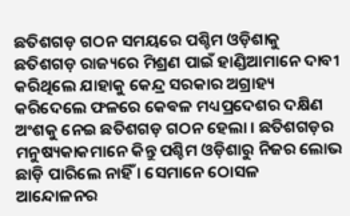ଛତିଶଗଡ଼ ଗଠନ ସମୟରେ ପଶ୍ଚିମ ଓଡ଼ିଶାକୁ ଛତିଶଗଡ଼ ରାଜ୍ୟରେ ମିଶ୍ରଣ ପାଇଁ ହାଣ୍ଡିଆମାନେ ଦାବୀ କରିଥିଲେ ଯାହାକୁ କେନ୍ଦ୍ର ସରକାର ଅଗ୍ରାହ୍ୟ କରିଦେଲେ ଫଳରେ କେଵଳ ମଧ୍ୟପ୍ରଦେଶର ଦକ୍ଷିଣ ଅଂଶକୁ ନେଇ ଛତିଶଗଡ଼ ଗଠନ ହେଲା । ଛତିଶଗଡ଼ର ମନୁଷ୍ୟକାକମାନେ କିନ୍ତୁ ପଶ୍ଚିମ ଓଡ଼ିଶାରୁ ନିଜର ଲୋଭ ଛାଡ଼ି ପାରିଲେ ନାହିଁ । ସେମାନେ ଠୋସଳ ଆନ୍ଦୋଳନର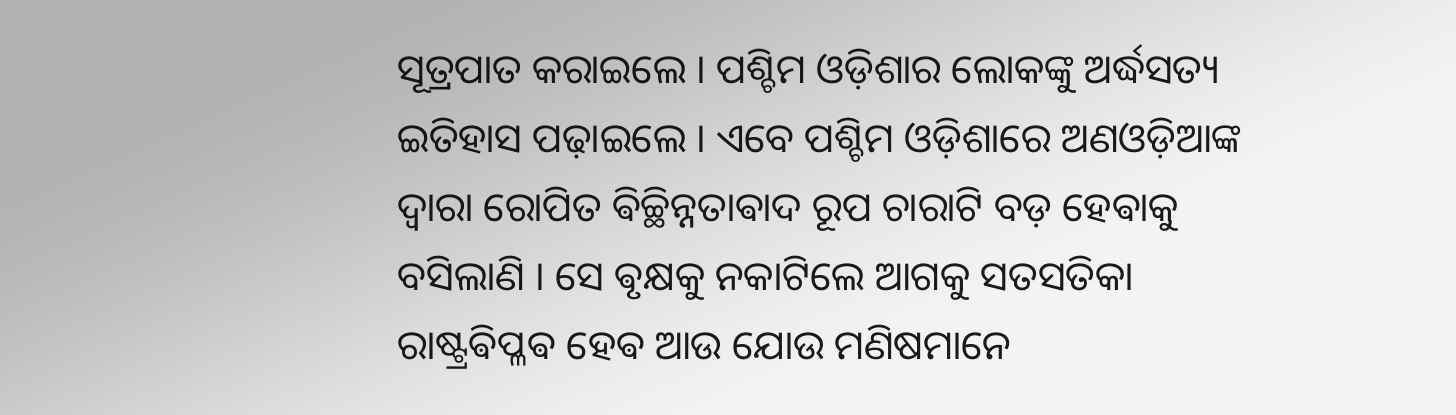ସୂତ୍ରପାତ କରାଇଲେ । ପଶ୍ଚିମ ଓଡ଼ିଶାର ଲୋକଙ୍କୁ ଅର୍ଦ୍ଧସତ୍ୟ ଇତିହାସ ପଢ଼ାଇଲେ । ଏବେ ପଶ୍ଚିମ ଓଡ଼ିଶାରେ ଅଣଓଡ଼ିଆଙ୍କ ଦ୍ଵାରା ରୋପିତ ଵିଚ୍ଛିନ୍ନତାଵାଦ ରୂପ ଚାରାଟି ବଡ଼ ହେଵାକୁ ବସିଲାଣି । ସେ ଵୃକ୍ଷକୁ ନକାଟିଲେ ଆଗକୁ ସତସତିକା ରାଷ୍ଟ୍ରଵିପ୍ଳଵ ହେଵ ଆଉ ଯୋଉ ମଣିଷମାନେ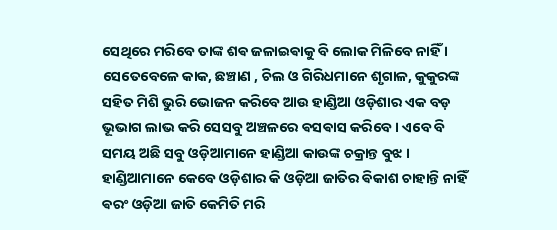ସେଥିରେ ମରିବେ ତାଙ୍କ ଶଵ ଜଳାଇଵାକୁ ବି ଲୋକ ମିଳିବେ ନାହିଁ । ସେତେବେଳେ କାକ, ଛଞ୍ଚାଣ , ଚିଲ ଓ ଗିରିଧମାନେ ଶୃଗାଳ, କୁକୁରଙ୍କ ସହିତ ମିଶି ଭୁରି ଭୋଜନ କରିବେ ଆଉ ହାଣ୍ଡିଆ ଓଡ଼ିଶାର ଏକ ବଡ଼ ଭୂଭାଗ ଲାଭ କରି ସେସବୁ ଅଞ୍ଚଳରେ ଵସଵାସ କରିବେ । ଏବେ ବି ସମୟ ଅଛି ସବୁ ଓଡ଼ିଆମାନେ ହାଣ୍ଡିଆ କାଉଙ୍କ ଚକ୍ରାନ୍ତ ବୁଝ । ହାଣ୍ଡିଆମାନେ କେବେ ଓଡ଼ିଶାର କି ଓଡ଼ିଆ ଜାତିର ଵିକାଶ ଚାହାନ୍ତି ନାହିଁ ଵରଂ ଓଡ଼ିଆ ଜାତି କେମିତି ମରି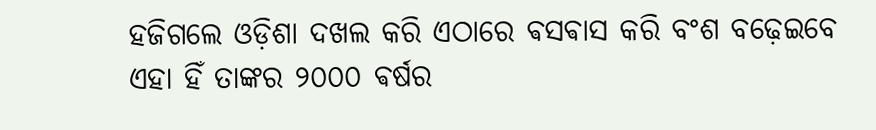ହଜିଗଲେ ଓଡ଼ିଶା ଦଖଲ କରି ଏଠାରେ ଵସଵାସ କରି ବଂଶ ବଢ଼େଇବେ ଏହା ହିଁ ତାଙ୍କର ୨୦୦୦ ଵର୍ଷର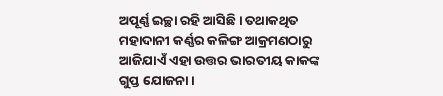ଅପୂର୍ଣ୍ଣ ଇଚ୍ଛା ରହି ଆସିଛି । ତଥାକଥିତ ମହାଦାନୀ କର୍ଣ୍ଣର କଳିଙ୍ଗ ଆକ୍ରମଣଠାରୁ ଆଜିଯାଏଁ ଏହା ଉତ୍ତର ଭାରତୀୟ କାକଙ୍କ ଗୁପ୍ତ ଯୋଜନା।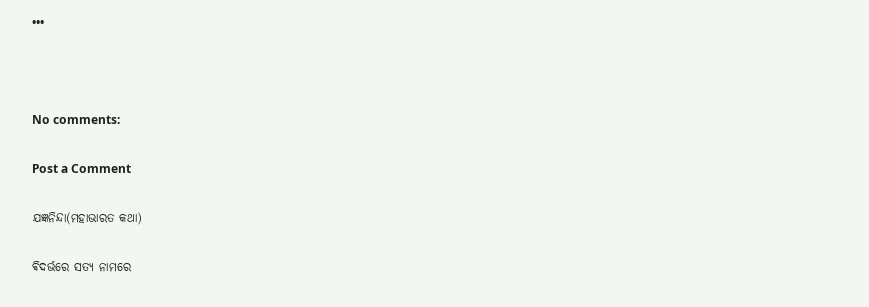•••



No comments:

Post a Comment

ଯଜ୍ଞନିନ୍ଦା(ମହାଭାରତ କଥା)

ଵିଦର୍ଭରେ ସତ୍ୟ ନାମରେ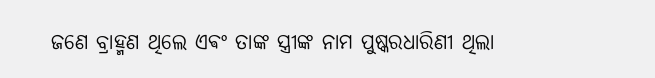ଜଣେ ବ୍ରାହ୍ମଣ ଥିଲେ ଏଵଂ ତାଙ୍କ ସ୍ତ୍ରୀଙ୍କ ନାମ ପୁଷ୍କରଧାରିଣୀ ଥିଲା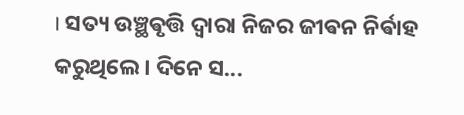। ସତ୍ୟ ଉଞ୍ଛଵୃତ୍ତି ଦ୍ଵାରା ନିଜର ଜୀଵନ ନିର୍ଵାହ କରୁଥିଲେ ‌। ଦିନେ ସ...